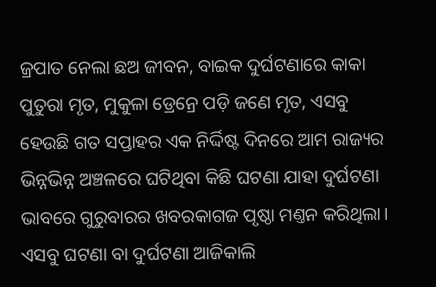ଜ୍ରପାତ ନେଲା ଛଅ ଜୀବନ, ବାଇକ ଦୁର୍ଘଟଣାରେ କାକା ପୁତୁରା ମୃତ, ମୁକୁଳା ଡ୍ରେନ୍ରେ ପଡ଼ି ଜଣେ ମୃତ, ଏସବୁ ହେଉଛି ଗତ ସପ୍ତାହର ଏକ ନିର୍ଦ୍ଦିଷ୍ଟ ଦିନରେ ଆମ ରାଜ୍ୟର ଭିନ୍ନଭିନ୍ନ ଅଞ୍ଚଳରେ ଘଟିଥିବା କିଛି ଘଟଣା ଯାହା ଦୁର୍ଘଟଣା ଭାବରେ ଗୁରୁବାରର ଖବରକାଗଜ ପୃଷ୍ଠା ମଣ୍ତନ କରିଥିଲା। ଏସବୁ ଘଟଣା ବା ଦୁର୍ଘଟଣା ଆଜିକାଲି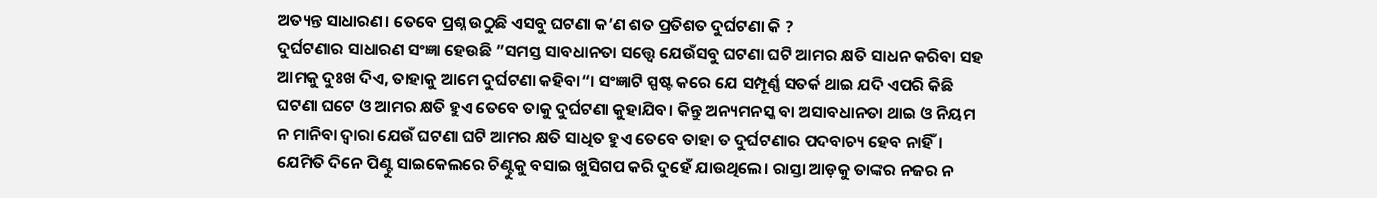ଅତ୍ୟନ୍ତ ସାଧାରଣ। ତେବେ ପ୍ରଶ୍ନ ଉଠୁଛି ଏସବୁ ଘଟଣା କ’ଣ ଶତ ପ୍ରତିଶତ ଦୁର୍ଘଟଣା କି ?
ଦୁର୍ଘଟଣାର ସାଧାରଣ ସଂଜ୍ଞା ହେଉଛି ”ସମସ୍ତ ସାବଧାନତା ସତ୍ତ୍ୱେ ଯେଉଁସବୁ ଘଟଣା ଘଟି ଆମର କ୍ଷତି ସାଧନ କରିବା ସହ ଆମକୁ ଦୁଃଖ ଦିଏ, ତାହାକୁ ଆମେ ଦୁର୍ଘଟଣା କହିବା“। ସଂଜ୍ଞାଟି ସ୍ପଷ୍ଟ କରେ ଯେ ସମ୍ପୂର୍ଣ୍ଣ ସତର୍କ ଥାଇ ଯଦି ଏପରି କିଛି ଘଟଣା ଘଟେ ଓ ଆମର କ୍ଷତି ହୁଏ ତେବେ ତାକୁ ଦୁର୍ଘଟଣା କୁହାଯିବ। କିନ୍ତୁ ଅନ୍ୟମନସ୍କ ବା ଅସାବଧାନତା ଥାଇ ଓ ନିୟମ ନ ମାନିବା ଦ୍ୱାରା ଯେଉଁ ଘଟଣା ଘଟି ଆମର କ୍ଷତି ସାଧିତ ହୁଏ ତେବେ ତାହା ତ ଦୁର୍ଘଟଣାର ପଦବାଚ୍ୟ ହେବ ନାହିଁ। ଯେମିତି ଦିନେ ପିଣ୍ଟୁ ସାଇକେଲରେ ଚିଣ୍ଟୁକୁ ବସାଇ ଖୁସିଗପ କରି ଦୁହେଁ ଯାଉଥିଲେ। ରାସ୍ତା ଆଡ଼କୁ ତାଙ୍କର ନଜର ନ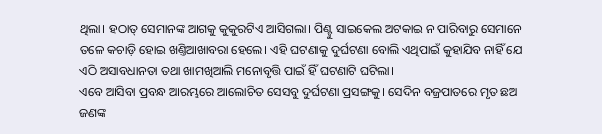ଥିଲା। ହଠାତ୍ ସେମାନଙ୍କ ଆଗକୁ କୁକୁରଟିଏ ଆସିଗଲା। ପିଣ୍ଟୁ ସାଇକେଲ ଅଟକାଇ ନ ପାରିବାରୁ ସେମାନେ ତଳେ କଚାଡ଼ି ହୋଇ ଖଣ୍ତିଆଖାବରା ହେଲେ। ଏହି ଘଟଣାକୁ ଦୁର୍ଘଟଣା ବୋଲି ଏଥିପାଇଁ କୁହାଯିବ ନାହିଁ ଯେ ଏଠି ଅସାବଧାନତା ତଥା ଖାମଖିଆଲି ମନୋବୃତ୍ତି ପାଇଁ ହିଁ ଘଟଣାଟି ଘଟିଲା।
ଏବେ ଆସିବା ପ୍ରବନ୍ଧ ଆରମ୍ଭରେ ଆଲୋଚିତ ସେସବୁ ଦୁର୍ଘଟଣା ପ୍ରସଙ୍ଗକୁ। ସେଦିନ ବଜ୍ରପାତରେ ମୃତ ଛଅ ଜଣଙ୍କ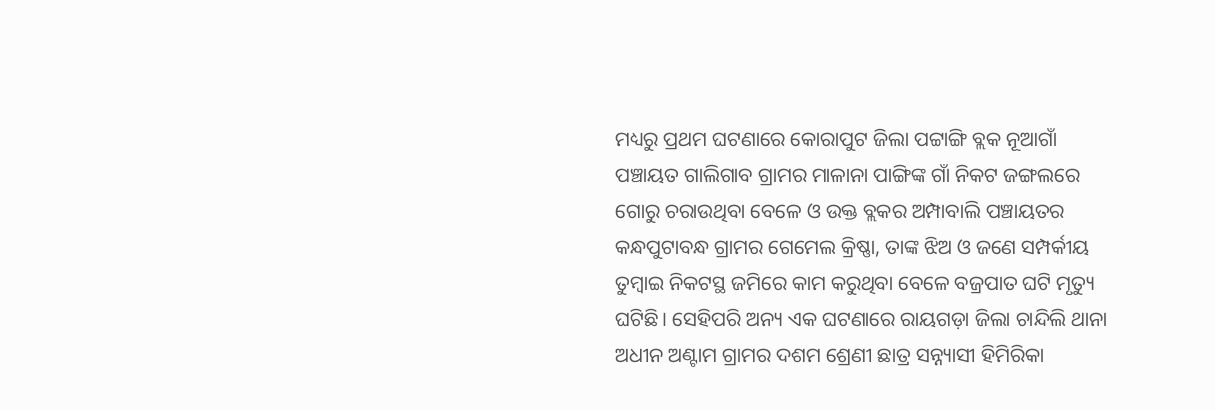ମଧ୍ୟରୁ ପ୍ରଥମ ଘଟଣାରେ କୋରାପୁଟ ଜିଲା ପଟ୍ଟାଙ୍ଗି ବ୍ଲକ ନୂଆଗାଁ ପଞ୍ଚାୟତ ଗାଲିଗାବ ଗ୍ରାମର ମାଳାନା ପାଙ୍ଗିଙ୍କ ଗାଁ ନିକଟ ଜଙ୍ଗଲରେ ଗୋରୁ ଚରାଉଥିବା ବେଳେ ଓ ଉକ୍ତ ବ୍ଲକର ଅମ୍ପାବାଲି ପଞ୍ଚାୟତର କନ୍ଧପୁଟାବନ୍ଧ ଗ୍ରାମର ଗେମେଲ କ୍ରିଷ୍ଣା, ତାଙ୍କ ଝିଅ ଓ ଜଣେ ସମ୍ପର୍କୀୟ ତୁମ୍ବାଇ ନିକଟସ୍ଥ ଜମିରେ କାମ କରୁଥିବା ବେଳେ ବଜ୍ରପାତ ଘଟି ମୃତ୍ୟୁ ଘଟିଛି। ସେହିପରି ଅନ୍ୟ ଏକ ଘଟଣାରେ ରାୟଗଡ଼ା ଜିଲା ଚାନ୍ଦିଲି ଥାନା ଅଧୀନ ଅଣ୍ଟାମ ଗ୍ରାମର ଦଶମ ଶ୍ରେଣୀ ଛାତ୍ର ସନ୍ନ୍ୟାସୀ ହିମିରିକା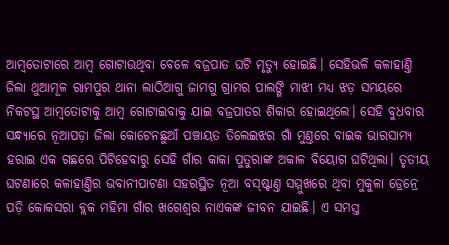ଆମ୍ବତୋଟାରେ ଆମ୍ବ ଗୋଟାଉଥିବା ବେଳେ ବଜ୍ରପାତ ଘଟି ମୃତ୍ୟୁ ହୋଇଛି। ସେହିଭଳି କଳାହାଣ୍ତି ଜିଲା ଥୁଆମୂଳ ରାମପୁର ଥାନା ଲାଠିଆଗୁ ଜାମଗୁ ଗ୍ରାମର ପାଲଙ୍ଗି ମାଝୀ ମଧ୍ୟ ଝଡ଼ ସମୟରେ ନିକଟସ୍ଥ ଆମ୍ବତୋଟାକୁ ଆମ୍ବ ଗୋଟାଇବାକୁ ଯାଇ ବଜ୍ରପାତର ଶିକାର ହୋଇଥିଲେ। ସେହି ବୁଧବାର ସନ୍ଧ୍ୟାରେ ନୂଆପଡ଼ା ଜିଲା କୋଟେନଛୁଆଁ ପଞ୍ଚାୟତ ତିଲେଇଝର ଗାଁ ମୁଣ୍ତରେ ବାଇକ ଭାରସାମ୍ୟ ହରାଇ ଏକ ଗଛରେ ପିଟିହେବାରୁ ସେହି ଗାଁର କାକା ପୁତୁରାଙ୍କ ଅକାଳ ବିୟୋଗ ଘଟିଥିଲା। ତୃତୀୟ ଘଟଣାରେ କଳାହାଣ୍ତିର ଭବାନୀପାଟଣା ସହରସ୍ଥିତ ନୂଆ ବସ୍ଷ୍ଟାଣ୍ତ ସମ୍ମୁଖରେ ଥିବା ମୁକୁଳା ଡ୍ରେନ୍ରେ ପଡ଼ି କୋକସରା ବ୍ଲକ ମହିମା ଗାଁର ଖଗେଶ୍ୱର ନାଏକଙ୍କ ଜୀବନ ଯାଇଛି। ଏ ସମସ୍ତ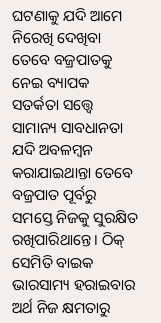ଘଟଣାକୁ ଯଦି ଆମେ ନିରେଖି ଦେଖିବା ତେବେ ବଜ୍ରପାତକୁ ନେଇ ବ୍ୟାପକ ସତର୍କତା ସତ୍ତ୍ୱେ ସାମାନ୍ୟ ସାବଧାନତା ଯଦି ଅବଳମ୍ବନ କରାଯାଇଥାନ୍ତା ତେବେ ବଜ୍ରପାତ ପୂର୍ବରୁ ସମସ୍ତେ ନିଜକୁ ସୁରକ୍ଷିତ ରଖିପାରିଥାନ୍ତେ। ଠିକ୍ ସେମିତି ବାଇକ ଭାରସାମ୍ୟ ହରାଇବାର ଅର୍ଥ ନିଜ କ୍ଷମତାରୁ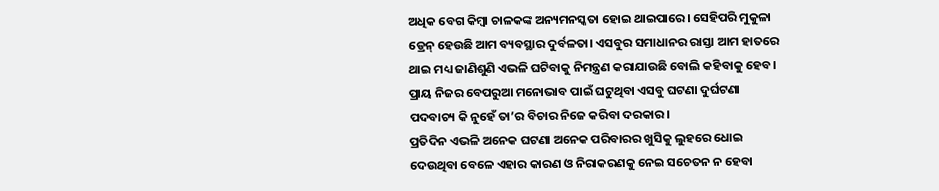ଅଧିକ ବେଗ କିମ୍ବା ଚାଳକଙ୍କ ଅନ୍ୟମନସ୍କତା ହୋଇ ଥାଇପାରେ। ସେହିପରି ମୁକୁଳା ଡ୍ରେନ୍ ହେଉଛି ଆମ ବ୍ୟବସ୍ଥାର ଦୁର୍ବଳତା। ଏସବୁର ସମାଧାନର ରାସ୍ତା ଆମ ହାତରେ ଥାଇ ମଧ୍ୟ ଜାଣିଶୁଣି ଏଭଳି ଘଟିବାକୁ ନିମନ୍ତ୍ରଣ କରାଯାଉଛି ବୋଲି କହିବାକୁ ହେବ। ପ୍ରାୟ ନିଜର ବେପରୁଆ ମନୋଭାବ ପାଇଁ ଘଟୁଥିବା ଏସବୁ ଘଟଣା ଦୁର୍ଘଟଣା ପଦବାଚ୍ୟ କି ନୁହେଁ ତା’ର ବିଚାର ନିଜେ କରିବା ଦରକାର।
ପ୍ରତିଦିନ ଏଭଳି ଅନେକ ଘଟଣା ଅନେକ ପରିବାରର ଖୁସିକୁ ଲୁହରେ ଧୋଇ ଦେଉଥିବା ବେଳେ ଏହାର କାରଣ ଓ ନିରାକରଣକୁ ନେଇ ସଚେତନ ନ ହେବା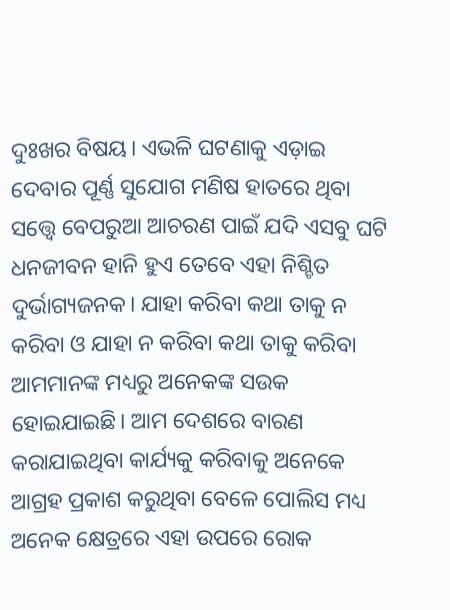ଦୁଃଖର ବିଷୟ। ଏଭଳି ଘଟଣାକୁ ଏଡ଼ାଇ ଦେବାର ପୂର୍ଣ୍ଣ ସୁଯୋଗ ମଣିଷ ହାତରେ ଥିବା ସତ୍ତ୍ୱେ ବେପରୁଆ ଆଚରଣ ପାଇଁ ଯଦି ଏସବୁ ଘଟି ଧନଜୀବନ ହାନି ହୁଏ ତେବେ ଏହା ନିଶ୍ଚିତ ଦୁର୍ଭାଗ୍ୟଜନକ। ଯାହା କରିବା କଥା ତାକୁ ନ କରିବା ଓ ଯାହା ନ କରିବା କଥା ତାକୁ କରିବା ଆମମାନଙ୍କ ମଧ୍ୟରୁ ଅନେକଙ୍କ ସଉକ ହୋଇଯାଇଛି। ଆମ ଦେଶରେ ବାରଣ କରାଯାଇଥିବା କାର୍ଯ୍ୟକୁ କରିବାକୁ ଅନେକେ ଆଗ୍ରହ ପ୍ରକାଶ କରୁଥିବା ବେଳେ ପୋଲିସ ମଧ୍ୟ ଅନେକ କ୍ଷେତ୍ରରେ ଏହା ଉପରେ ରୋକ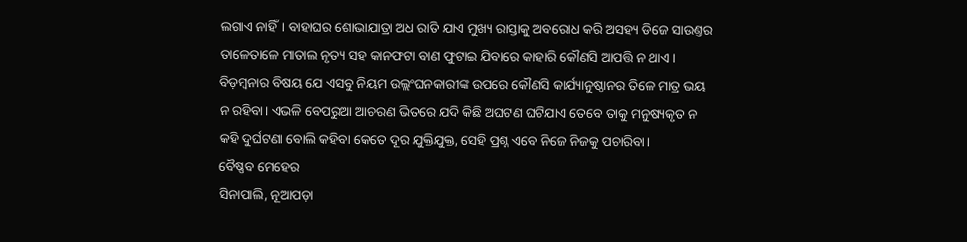ଲଗାଏ ନାହିଁ। ବାହାଘର ଶୋଭାଯାତ୍ରା ଅଧ ରାତି ଯାଏ ମୁଖ୍ୟ ରାସ୍ତାକୁ ଅବରୋଧ କରି ଅସହ୍ୟ ଡିଜେ ସାଉଣ୍ତର ତାଳେତାଳେ ମାତାଲ ନୃତ୍ୟ ସହ କାନଫଟା ବାଣ ଫୁଟାଇ ଯିବାରେ କାହାରି କୌଣସି ଆପତ୍ତି ନ ଥାଏ। ବିଡ଼ମ୍ବନାର ବିଷୟ ଯେ ଏସବୁ ନିୟମ ଉଲ୍ଲଂଘନକାରୀଙ୍କ ଉପରେ କୌଣସି କାର୍ଯ୍ୟାନୁଷ୍ଠାନର ତିଳେ ମାତ୍ର ଭୟ ନ ରହିବା। ଏଭଳି ବେପରୁଆ ଆଚରଣ ଭିତରେ ଯଦି କିଛି ଅଘଟଣ ଘଟିଯାଏ ତେବେ ତାକୁ ମନୁଷ୍ୟକୃତ ନ କହି ଦୁର୍ଘଟଣା ବୋଲି କହିବା କେତେ ଦୂର ଯୁକ୍ତିଯୁକ୍ତ, ସେହି ପ୍ରଶ୍ନ ଏବେ ନିଜେ ନିଜକୁ ପଚାରିବା।
ବୈଷ୍ଣବ ମେହେର
ସିନାପାଲି, ନୂଆପଡ଼ା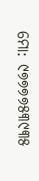ମୋ: ୯୭୭୭୭୫୩୯୩୫